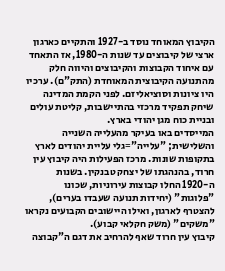הקיבוץ המאוחד נוסד ב-1927 והתקיים כארגון ארצי של קיבוצים עד שנות ה-1980, אז התאחד עם איחוד הקבוצות והקיבוצים והיווה חלק מהתנועה הקיבוצית המאוחדת (התק"ם). ערכיו היו ציונות וסוציאליזם. לפני הקמת המדינה שיחק תפקיד מרכזי בהתיישבות, קליטת עולים ובניית כוח מגן יהודי בארץ.
המייסדים באו בעיקר מהעלייה השנייה והשלישית; "עלייה"=גלי עליית יהודים לארץ בתקופות שונות. מרכז הפעילות היה קיבוץ עין חרוד, בהנהגתו של יצחק טבנקין. בשנות ה-1920 החלו קבוצות עירוניות, שכונו "פלוגות" (יחידות תנועה שעבדו בערים), להצטרף לארגון, ואילו היישובים הקבועים נקראו "משקים" (משק חקלאי קבוע).
קיבוץ עין חרוד שאף להרחיב את דגם ה"קבוצה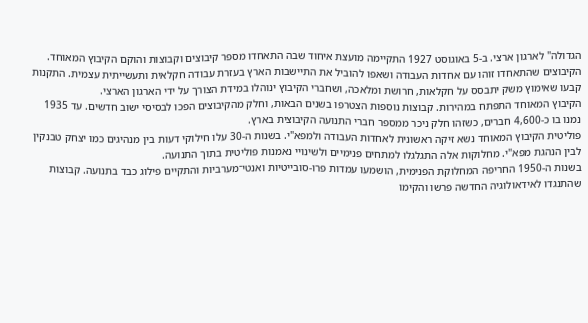הגדולה" לארגון ארצי. ב-5 באוגוסט 1927 התקיימה מועצת איחוד שבה התאחדו מספר קיבוצים וקבוצות והוקם הקיבוץ המאוחד.
הקיבוצים שהתאחדו זוהו עם אחדות העבודה ושאפו להוביל את התיישבות הארץ בעזרת עבודה חקלאית ותעשייתית עצמית. התקנות קבעו שאימוץ משק יתבסס על חקלאות, חרושת ומלאכה, ושחברי הקיבוץ ינוהלו במידת הצורך על ידי הארגון הארצי.
הקיבוץ המאוחד התפתח במהירות. קבוצות נוספות הצטרפו בשנים הבאות, וחלק מהקיבוצים הפכו לבסיסי ישוב חדשים. עד 1935 נמנו בו כ-4,600 חברים, כשזהו חלק ניכר ממספר חברי התנועה הקיבוצית בארץ.
פוליטית הקיבוץ המאוחד נשא זיקה ראשונית לאחדות העבודה ולמפא"י. בשנות ה-30 עלו חילוקי דעות בין מנהיגים כמו יצחק טבנקין לבין הנהגת מפא"י. מחלוקות אלה התגלגלו למתחים פנימיים ולשינויי נאמנות פוליטית בתוך התנועה.
בשנות ה-1950 החריפה המחלוקת הפנימית, הושמעו עמדות פרו-סובייטיות ואנטי־מערביות והתקיים פילוג כבד בתנועה. קבוצות שהתנגדו לאידאולוגיה החדשה פרשו והקימו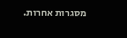מסגרות אחרות.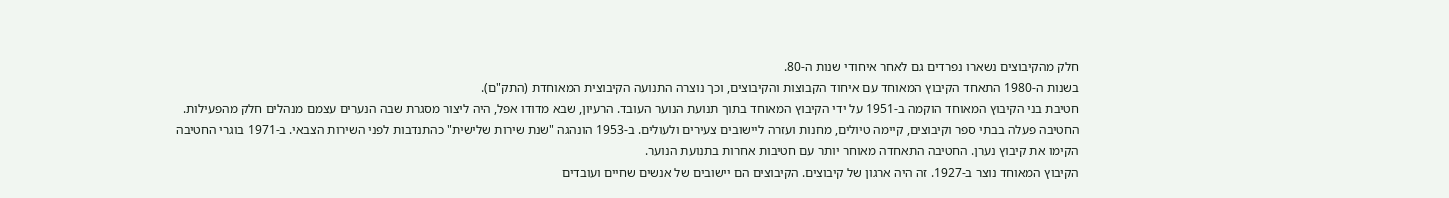חלק מהקיבוצים נשארו נפרדים גם לאחר איחודי שנות ה-80.
בשנות ה-1980 התאחד הקיבוץ המאוחד עם איחוד הקבוצות והקיבוצים, וכך נוצרה התנועה הקיבוצית המאוחדת (התק"ם).
חטיבת בני הקיבוץ המאוחד הוקמה ב-1951 על ידי הקיבוץ המאוחד בתוך תנועת הנוער העובד. הרעיון, שבא מדודו אפל, היה ליצור מסגרת שבה הנערים עצמם מנהלים חלק מהפעילות. החטיבה פעלה בבתי ספר וקיבוצים, קיימה טיולים, מחנות ועזרה ליישובים צעירים ולעולים. ב-1953 הונהגה "שנת שירות שלישית" כהתנדבות לפני השירות הצבאי. ב-1971 בוגרי החטיבה הקימו את קיבוץ נערן. החטיבה התאחדה מאוחר יותר עם חטיבות אחרות בתנועת הנוער.
הקיבוץ המאוחד נוצר ב-1927. זה היה ארגון של קיבוצים. הקיבוצים הם יישובים של אנשים שחיים ועובדים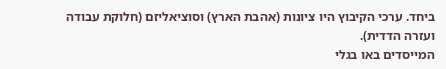ביחד. ערכי הקיבוץ היו ציונות (אהבת הארץ) וסוציאליזם (חלוקת עבודה ועזרה הדדית).
המייסדים באו בגלי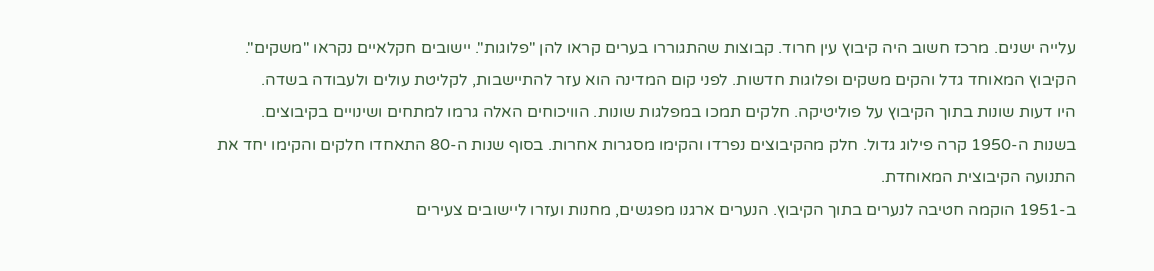עלייה ישנים. מרכז חשוב היה קיבוץ עין חרוד. קבוצות שהתגוררו בערים קראו להן "פלוגות". יישובים חקלאיים נקראו "משקים".
הקיבוץ המאוחד גדל והקים משקים ופלוגות חדשות. לפני קום המדינה הוא עזר להתיישבות, לקליטת עולים ולעבודה בשדה.
היו דעות שונות בתוך הקיבוץ על פוליטיקה. חלקים תמכו במפלגות שונות. הוויכוחים האלה גרמו למתחים ושינויים בקיבוצים.
בשנות ה-1950 קרה פילוג גדול. חלק מהקיבוצים נפרדו והקימו מסגרות אחרות. בסוף שנות ה-80 התאחדו חלקים והקימו יחד את התנועה הקיבוצית המאוחדת.
ב-1951 הוקמה חטיבה לנערים בתוך הקיבוץ. הנערים ארגנו מפגשים, מחנות ועזרו ליישובים צעירים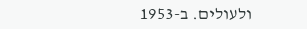ולעולים. ב-1953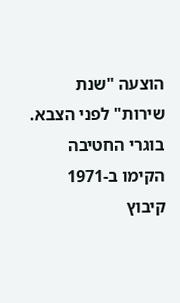הוצעה "שנת שירות" לפני הצבא. בוגרי החטיבה הקימו ב-1971 קיבוץ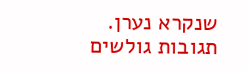שנקרא נערן.
תגובות גולשים